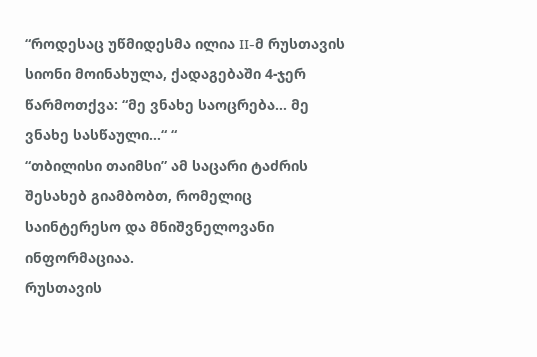“როდესაც უწმიდესმა ილია II-მ რუსთავის სიონი მოინახულა, ქადაგებაში 4-ჯერ წარმოთქვა: “მე ვნახე საოცრება… მე ვნახე სასწაული…“ “
“თბილისი თაიმსი” ამ საცარი ტაძრის შესახებ გიამბობთ, რომელიც საინტერესო და მნიშვნელოვანი ინფორმაციაა.
რუსთავის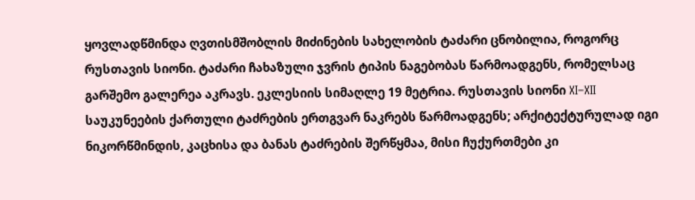ყოვლადწმინდა ღვთისმშობლის მიძინების სახელობის ტაძარი ცნობილია, როგორც რუსთავის სიონი. ტაძარი ჩახაზული ჯვრის ტიპის ნაგებობას წარმოადგენს, რომელსაც გარშემო გალერეა აკრავს. ეკლესიის სიმაღლე 19 მეტრია. რუსთავის სიონი XI–XII საუკუნეების ქართული ტაძრების ერთგვარ ნაკრებს წარმოადგენს; არქიტექტურულად იგი ნიკორწმინდის, კაცხისა და ბანას ტაძრების შერწყმაა, მისი ჩუქურთმები კი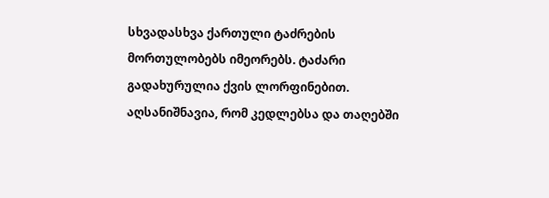სხვადასხვა ქართული ტაძრების მორთულობებს იმეორებს. ტაძარი გადახურულია ქვის ლორფინებით. აღსანიშნავია, რომ კედლებსა და თაღებში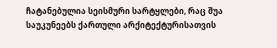ჩატანებულია სეისმური სარტყლები, რაც შუა საუკუნეებს ქართული არქიტექტურისათვის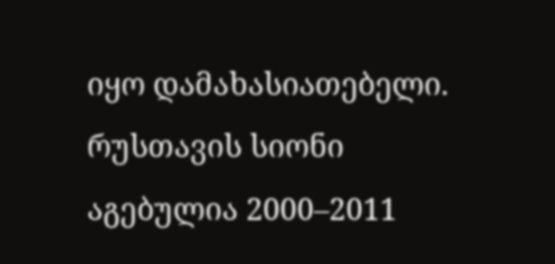იყო დამახასიათებელი.
რუსთავის სიონი აგებულია 2000–2011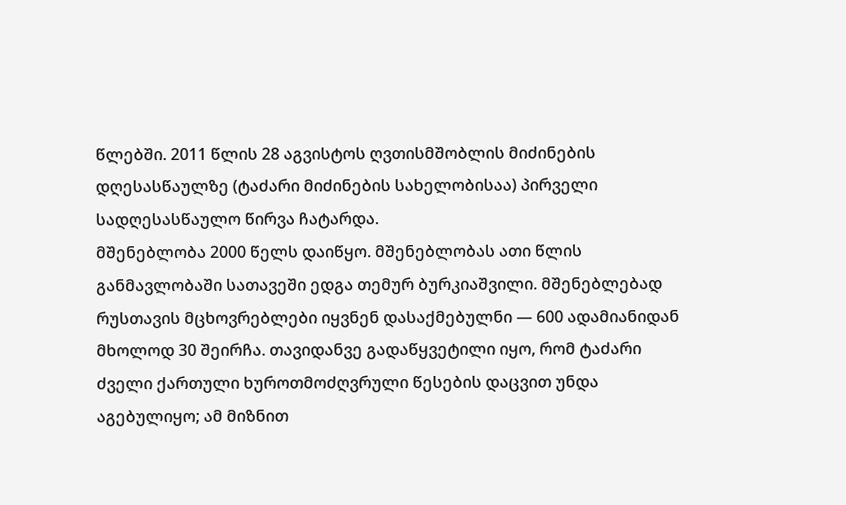წლებში. 2011 წლის 28 აგვისტოს ღვთისმშობლის მიძინების დღესასწაულზე (ტაძარი მიძინების სახელობისაა) პირველი სადღესასწაულო წირვა ჩატარდა.
მშენებლობა 2000 წელს დაიწყო. მშენებლობას ათი წლის განმავლობაში სათავეში ედგა თემურ ბურკიაშვილი. მშენებლებად რუსთავის მცხოვრებლები იყვნენ დასაქმებულნი — 600 ადამიანიდან მხოლოდ 30 შეირჩა. თავიდანვე გადაწყვეტილი იყო, რომ ტაძარი ძველი ქართული ხუროთმოძღვრული წესების დაცვით უნდა აგებულიყო; ამ მიზნით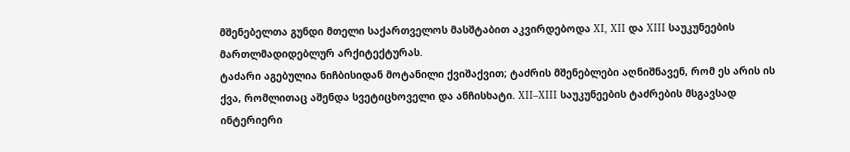მშენებელთა გუნდი მთელი საქართველოს მასშტაბით აკვირდებოდა XI, XII და XIII საუკუნეების მართლმადიდებლურ არქიტექტურას.
ტაძარი აგებულია ნიჩბისიდან მოტანილი ქვიშაქვით; ტაძრის მშენებლები აღნიშნავენ, რომ ეს არის ის ქვა, რომლითაც აშენდა სვეტიცხოველი და ანჩისხატი. XII–XIII საუკუნეების ტაძრების მსგავსად ინტერიერი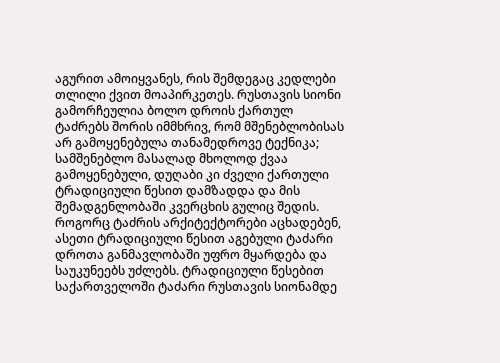აგურით ამოიყვანეს, რის შემდეგაც კედლები თლილი ქვით მოაპირკეთეს. რუსთავის სიონი გამორჩეულია ბოლო დროის ქართულ ტაძრებს შორის იმმხრივ, რომ მშენებლობისას არ გამოყენებულა თანამედროვე ტექნიკა; სამშენებლო მასალად მხოლოდ ქვაა გამოყენებული, დუღაბი კი ძველი ქართული ტრადიციული წესით დამზადდა და მის შემადგენლობაში კვერცხის გულიც შედის. როგორც ტაძრის არქიტექტორები აცხადებენ, ასეთი ტრადიციული წესით აგებული ტაძარი დროთა განმავლობაში უფრო მყარდება და საუკუნეებს უძლებს. ტრადიციული წესებით საქართველოში ტაძარი რუსთავის სიონამდე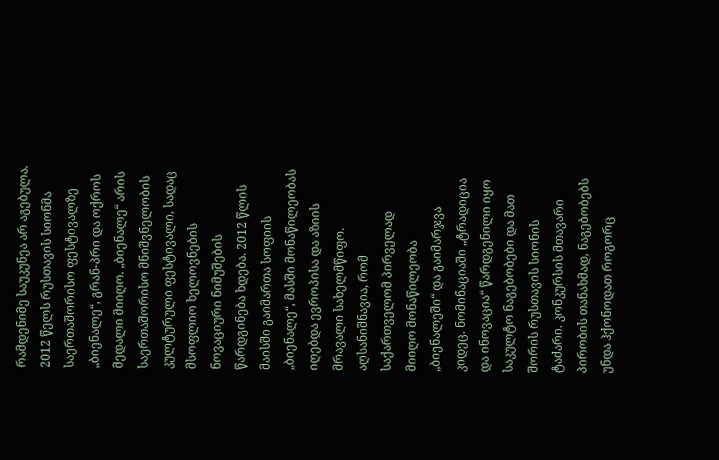რამდენიმე საუკუნეა არ აგებულა.
2012 წელს რუსთავის სიონმა საერთაშორისო ფესტივალზე „ბიენალე“, გრან-პრი და ოქროს მედალი მიიღო. „ბიენალე“ არის საერთაშორისო მნიშვნელობის კულტურული ფესტივალი, სადაც მსოფლიო ხელოვნების ნოვაციური ნიმუშების წარდგინება ხდება. 2012 წლის მაისში გაიმართა სოფიის „ბიენალე“, მასში მონაწილეობას იღებდა ევროპისა და აზიის მრავალი სახელმწიფო. აღსანიშნავია, რომ საქართველომ პირველად მიიღო მონაწილეობა „ბიენალეში“ და გაიმარჯვა კიდეც. ნომინაციაში „ტრადიცია და ინოვაცია“ წარდგენილი იყო საკულტო ნაგებობები და მათ შორის რუსთავის სიონის ტაძარი. კონკურსის მთავარი პირობის თანახმად, ნაგებობებს უნდა ჰქონოდათ როგორც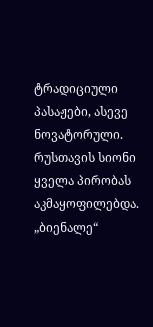ტრადიციული პასაჟები, ასევე ნოვატორული. რუსთავის სიონი ყველა პირობას აკმაყოფილებდა.
„ბიენალე“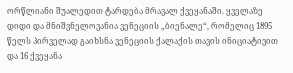ორწლიანი შუალედით ტარდება მრავალ ქვეყანაში. ყველაზე დიდი და მნიშვნელოვანია ვენეციის „ბიენალე“, რომელიც 1895 წელს პირველად გაიხსნა ვენეციის ქალაქის თავის ინიციატივით და 16 ქვეყანა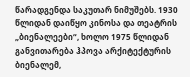წარადგენდა საკუთარ ნიმუშებს. 1930 წლიდან დაიწყო კინოსა და თეატრის „ბიენალეები“, ხოლო 1975 წლიდან განვითარება ჰპოვა არქიტექტურის ბიენალემ,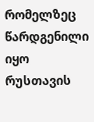რომელზეც წარდგენილი იყო რუსთავის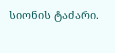სიონის ტაძარი.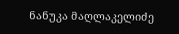ნანუკა მაღლაკელიძე